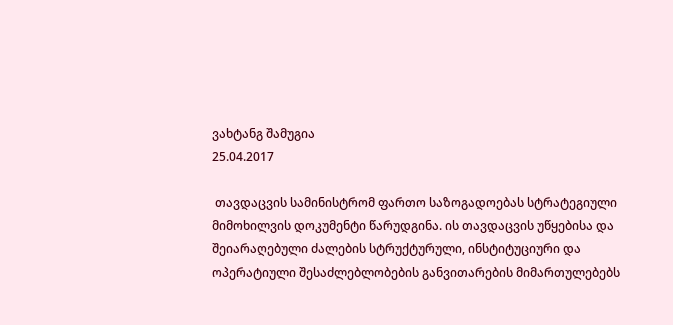ვახტანგ შამუგია
25.04.2017

 თავდაცვის სამინისტრომ ფართო საზოგადოებას სტრატეგიული მიმოხილვის დოკუმენტი წარუდგინა. ის თავდაცვის უწყებისა და შეიარაღებული ძალების სტრუქტურული, ინსტიტუციური და ოპერატიული შესაძლებლობების განვითარების მიმართულებებს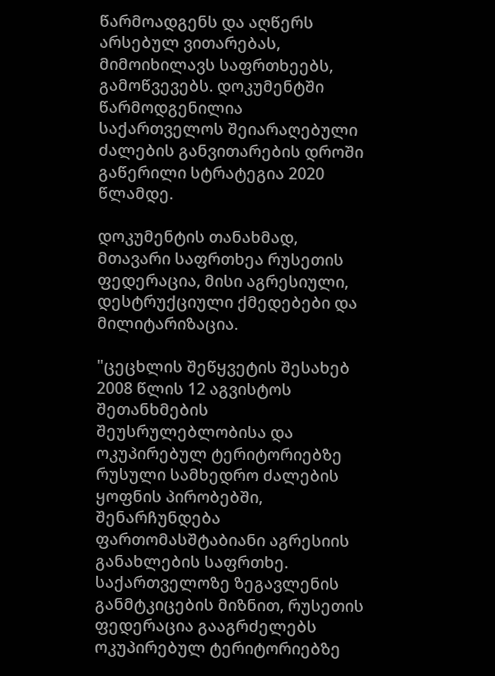წარმოადგენს და აღწერს არსებულ ვითარებას, მიმოიხილავს საფრთხეებს, გამოწვევებს. დოკუმენტში წარმოდგენილია საქართველოს შეიარაღებული ძალების განვითარების დროში გაწერილი სტრატეგია 2020 წლამდე.

დოკუმენტის თანახმად, მთავარი საფრთხეა რუსეთის ფედერაცია, მისი აგრესიული, დესტრუქციული ქმედებები და მილიტარიზაცია.

"ცეცხლის შეწყვეტის შესახებ 2008 წლის 12 აგვისტოს შეთანხმების შეუსრულებლობისა და ოკუპირებულ ტერიტორიებზე რუსული სამხედრო ძალების ყოფნის პირობებში, შენარჩუნდება ფართომასშტაბიანი აგრესიის განახლების საფრთხე. საქართველოზე ზეგავლენის განმტკიცების მიზნით, რუსეთის ფედერაცია გააგრძელებს ოკუპირებულ ტერიტორიებზე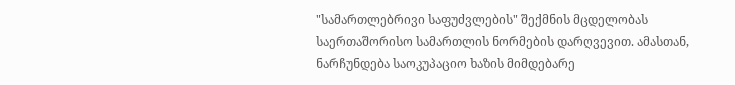"სამართლებრივი საფუძვლების" შექმნის მცდელობას საერთაშორისო სამართლის ნორმების დარღვევით. ამასთან, ნარჩუნდება საოკუპაციო ხაზის მიმდებარე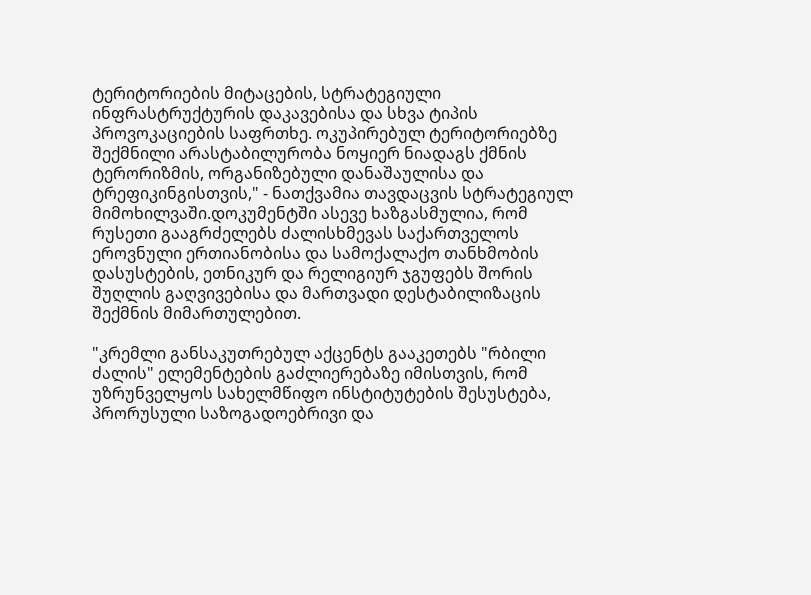ტერიტორიების მიტაცების, სტრატეგიული ინფრასტრუქტურის დაკავებისა და სხვა ტიპის პროვოკაციების საფრთხე. ოკუპირებულ ტერიტორიებზე შექმნილი არასტაბილურობა ნოყიერ ნიადაგს ქმნის ტერორიზმის, ორგანიზებული დანაშაულისა და ტრეფიკინგისთვის," - ნათქვამია თავდაცვის სტრატეგიულ მიმოხილვაში.დოკუმენტში ასევე ხაზგასმულია, რომ რუსეთი გააგრძელებს ძალისხმევას საქართველოს ეროვნული ერთიანობისა და სამოქალაქო თანხმობის დასუსტების, ეთნიკურ და რელიგიურ ჯგუფებს შორის შუღლის გაღვივებისა და მართვადი დესტაბილიზაცის შექმნის მიმართულებით.

"კრემლი განსაკუთრებულ აქცენტს გააკეთებს "რბილი ძალის" ელემენტების გაძლიერებაზე იმისთვის, რომ უზრუნველყოს სახელმწიფო ინსტიტუტების შესუსტება, პრორუსული საზოგადოებრივი და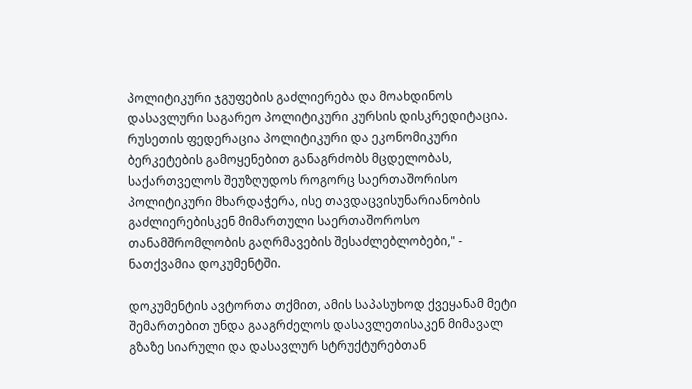პოლიტიკური ჯგუფების გაძლიერება და მოახდინოს დასავლური საგარეო პოლიტიკური კურსის დისკრედიტაცია. რუსეთის ფედერაცია პოლიტიკური და ეკონომიკური ბერკეტების გამოყენებით განაგრძობს მცდელობას, საქართველოს შეუზღუდოს როგორც საერთაშორისო პოლიტიკური მხარდაჭერა, ისე თავდაცვისუნარიანობის გაძლიერებისკენ მიმართული საერთაშოროსო თანამშრომლობის გაღრმავების შესაძლებლობები," - ნათქვამია დოკუმენტში.

დოკუმენტის ავტორთა თქმით, ამის საპასუხოდ ქვეყანამ მეტი შემართებით უნდა გააგრძელოს დასავლეთისაკენ მიმავალ გზაზე სიარული და დასავლურ სტრუქტურებთან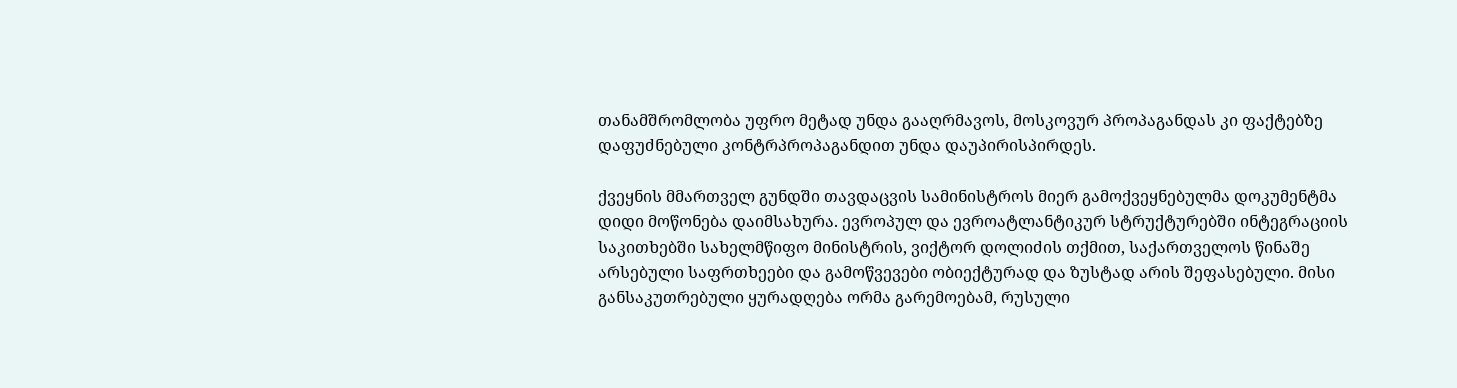თანამშრომლობა უფრო მეტად უნდა გააღრმავოს, მოსკოვურ პროპაგანდას კი ფაქტებზე დაფუძნებული კონტრპროპაგანდით უნდა დაუპირისპირდეს.

ქვეყნის მმართველ გუნდში თავდაცვის სამინისტროს მიერ გამოქვეყნებულმა დოკუმენტმა დიდი მოწონება დაიმსახურა. ევროპულ და ევროატლანტიკურ სტრუქტურებში ინტეგრაციის საკითხებში სახელმწიფო მინისტრის, ვიქტორ დოლიძის თქმით, საქართველოს წინაშე არსებული საფრთხეები და გამოწვევები ობიექტურად და ზუსტად არის შეფასებული. მისი განსაკუთრებული ყურადღება ორმა გარემოებამ, რუსული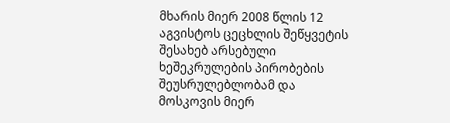მხარის მიერ 2008 წლის 12 აგვისტოს ცეცხლის შეწყვეტის შესახებ არსებული ხეშეკრულების პირობების შეუსრულებლობამ და მოსკოვის მიერ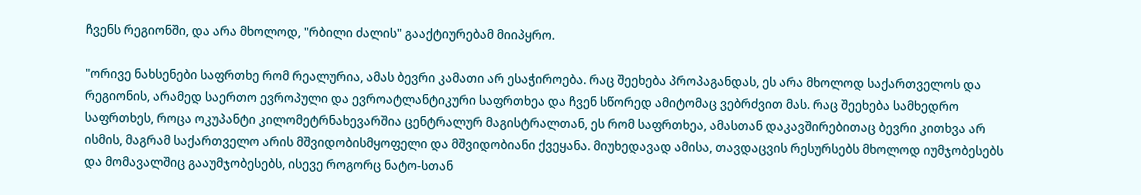ჩვენს რეგიონში, და არა მხოლოდ, "რბილი ძალის" გააქტიურებამ მიიპყრო.

"ორივე ნახსენები საფრთხე რომ რეალურია, ამას ბევრი კამათი არ ესაჭიროება. რაც შეეხება პროპაგანდას, ეს არა მხოლოდ საქართველოს და რეგიონის, არამედ საერთო ევროპული და ევროატლანტიკური საფრთხეა და ჩვენ სწორედ ამიტომაც ვებრძვით მას. რაც შეეხება სამხედრო საფრთხეს, როცა ოკუპანტი კილომეტრნახევარშია ცენტრალურ მაგისტრალთან, ეს რომ საფრთხეა, ამასთან დაკავშირებითაც ბევრი კითხვა არ ისმის, მაგრამ საქართველო არის მშვიდობისმყოფელი და მშვიდობიანი ქვეყანა. მიუხედავად ამისა, თავდაცვის რესურსებს მხოლოდ იუმჯობესებს და მომავალშიც გააუმჯობესებს, ისევე როგორც ნატო-სთან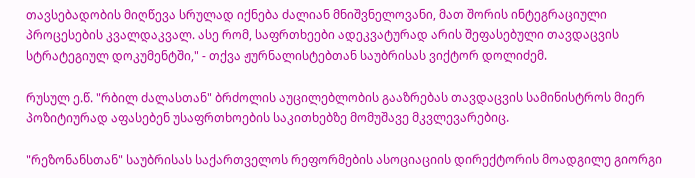თავსებადობის მიღწევა სრულად იქნება ძალიან მნიშვნელოვანი, მათ შორის ინტეგრაციული პროცესების კვალდაკვალ. ასე რომ, საფრთხეები ადეკვატურად არის შეფასებული თავდაცვის სტრატეგიულ დოკუმენტში," - თქვა ჟურნალისტებთან საუბრისას ვიქტორ დოლიძემ.

რუსულ ე.წ. "რბილ ძალასთან" ბრძოლის აუცილებლობის გააზრებას თავდაცვის სამინისტროს მიერ პოზიტიურად აფასებენ უსაფრთხოების საკითხებზე მომუშავე მკვლევარებიც.

"რეზონანსთან" საუბრისას საქართველოს რეფორმების ასოციაციის დირექტორის მოადგილე გიორგი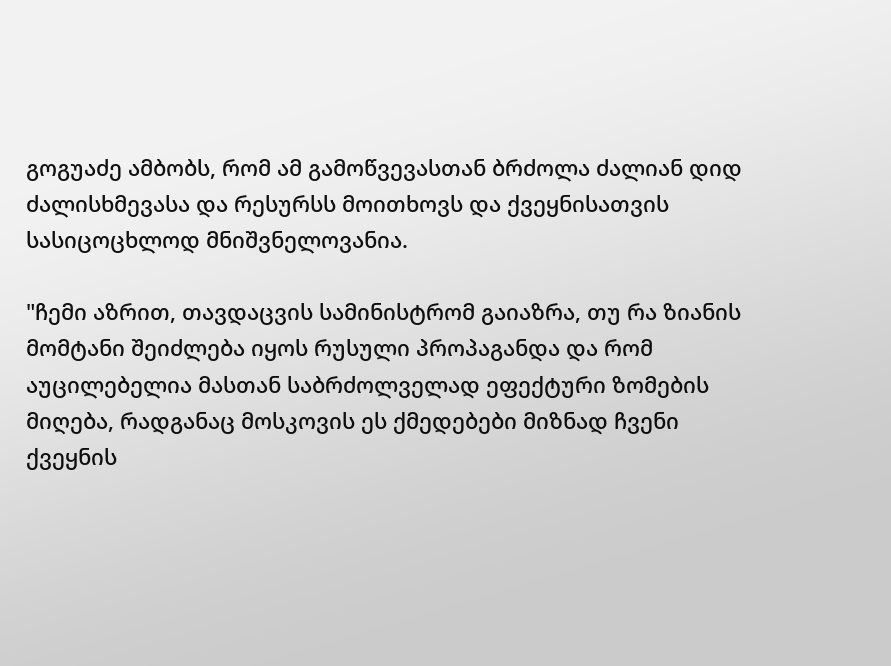გოგუაძე ამბობს, რომ ამ გამოწვევასთან ბრძოლა ძალიან დიდ ძალისხმევასა და რესურსს მოითხოვს და ქვეყნისათვის სასიცოცხლოდ მნიშვნელოვანია.

"ჩემი აზრით, თავდაცვის სამინისტრომ გაიაზრა, თუ რა ზიანის მომტანი შეიძლება იყოს რუსული პროპაგანდა და რომ აუცილებელია მასთან საბრძოლველად ეფექტური ზომების მიღება, რადგანაც მოსკოვის ეს ქმედებები მიზნად ჩვენი ქვეყნის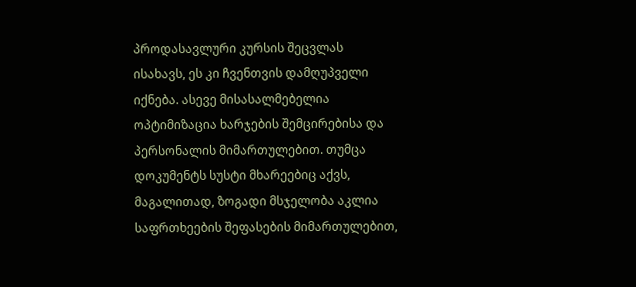პროდასავლური კურსის შეცვლას ისახავს, ეს კი ჩვენთვის დამღუპველი იქნება. ასევე მისასალმებელია ოპტიმიზაცია ხარჯების შემცირებისა და პერსონალის მიმართულებით. თუმცა დოკუმენტს სუსტი მხარეებიც აქვს, მაგალითად, ზოგადი მსჯელობა აკლია საფრთხეების შეფასების მიმართულებით,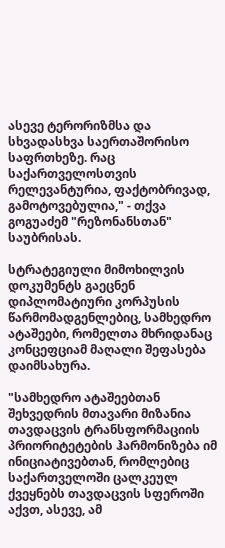ასევე ტერორიზმსა და სხვადასხვა საერთაშორისო საფრთხეზე. რაც საქართველოსთვის რელევანტურია, ფაქტობრივად, გამოტოვებულია," - თქვა გოგუაძემ "რეზონანსთან" საუბრისას.

სტრატეგიული მიმოხილვის დოკუმენტს გაეცნენ დიპლომატიური კორპუსის წარმომადგენლებიც, სამხედრო ატაშეები, რომელთა მხრიდანაც კონცეფციამ მაღალი შეფასება დაიმსახურა.

"სამხედრო ატაშეებთან შეხვედრის მთავარი მიზანია თავდაცვის ტრანსფორმაციის პრიორიტეტების ჰარმონიზება იმ ინიციატივებთან, რომლებიც საქართველოში ცალკეულ ქვეყნებს თავდაცვის სფეროში აქვთ, ასევე, ამ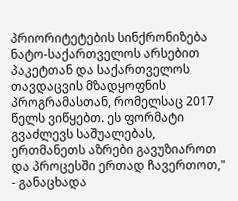პრიორიტეტების სინქრონიზება ნატო-საქართველოს არსებით პაკეტთან და საქართველოს თავდაცვის მზადყოფნის პროგრამასთან, რომელსაც 2017 წელს ვიწყებთ. ეს ფორმატი გვაძლევს საშუალებას, ერთმანეთს აზრები გავუზიაროთ და პროცესში ერთად ჩავერთოთ," - განაცხადა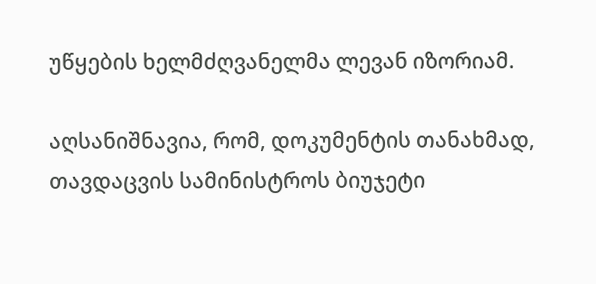უწყების ხელმძღვანელმა ლევან იზორიამ.

აღსანიშნავია, რომ, დოკუმენტის თანახმად, თავდაცვის სამინისტროს ბიუჯეტი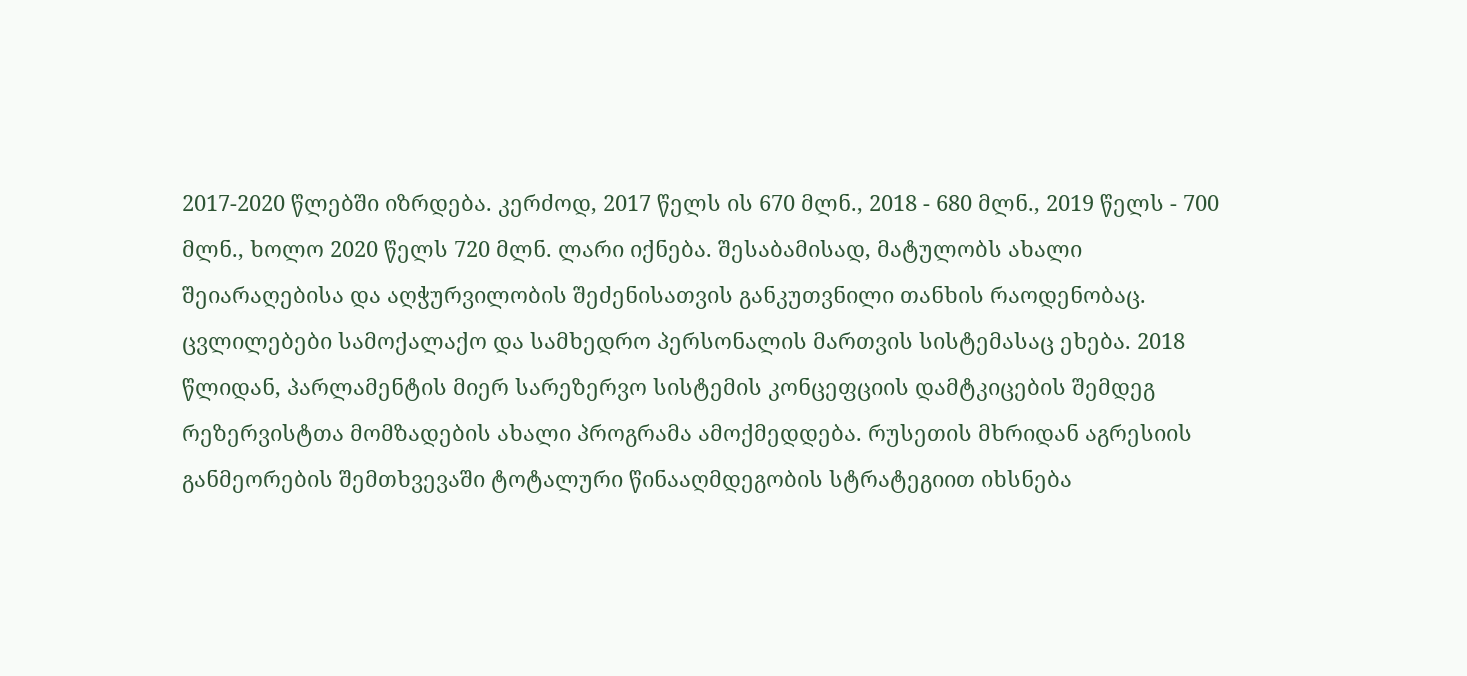2017-2020 წლებში იზრდება. კერძოდ, 2017 წელს ის 670 მლნ., 2018 - 680 მლნ., 2019 წელს - 700 მლნ., ხოლო 2020 წელს 720 მლნ. ლარი იქნება. შესაბამისად, მატულობს ახალი შეიარაღებისა და აღჭურვილობის შეძენისათვის განკუთვნილი თანხის რაოდენობაც. ცვლილებები სამოქალაქო და სამხედრო პერსონალის მართვის სისტემასაც ეხება. 2018 წლიდან, პარლამენტის მიერ სარეზერვო სისტემის კონცეფციის დამტკიცების შემდეგ რეზერვისტთა მომზადების ახალი პროგრამა ამოქმედდება. რუსეთის მხრიდან აგრესიის განმეორების შემთხვევაში ტოტალური წინააღმდეგობის სტრატეგიით იხსნება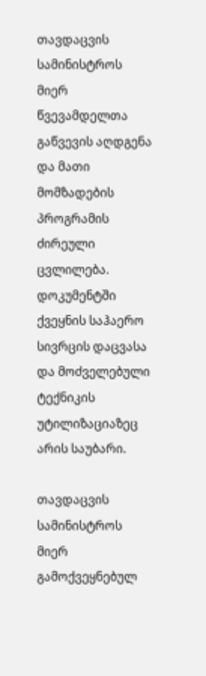თავდაცვის სამინისტროს მიერ წვევამდელთა გაწვევის აღდგენა და მათი მომზადების პროგრამის ძირეული ცვლილება. დოკუმენტში ქვეყნის საჰაერო სივრცის დაცვასა და მოძველებული ტექნიკის უტილიზაციაზეც არის საუბარი.

თავდაცვის სამინისტროს მიერ გამოქვეყნებულ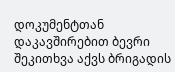დოკუმენტთან დაკავშირებით ბევრი შეკითხვა აქვს ბრიგადის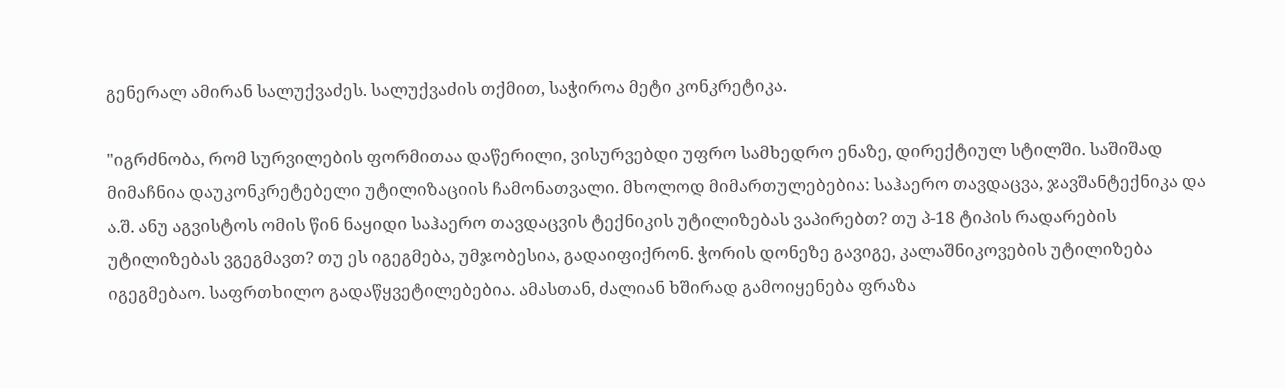გენერალ ამირან სალუქვაძეს. სალუქვაძის თქმით, საჭიროა მეტი კონკრეტიკა.

"იგრძნობა, რომ სურვილების ფორმითაა დაწერილი, ვისურვებდი უფრო სამხედრო ენაზე, დირექტიულ სტილში. საშიშად მიმაჩნია დაუკონკრეტებელი უტილიზაციის ჩამონათვალი. მხოლოდ მიმართულებებია: საჰაერო თავდაცვა, ჯავშანტექნიკა და ა.შ. ანუ აგვისტოს ომის წინ ნაყიდი საჰაერო თავდაცვის ტექნიკის უტილიზებას ვაპირებთ? თუ პ-18 ტიპის რადარების უტილიზებას ვგეგმავთ? თუ ეს იგეგმება, უმჯობესია, გადაიფიქრონ. ჭორის დონეზე გავიგე, კალაშნიკოვების უტილიზება იგეგმებაო. საფრთხილო გადაწყვეტილებებია. ამასთან, ძალიან ხშირად გამოიყენება ფრაზა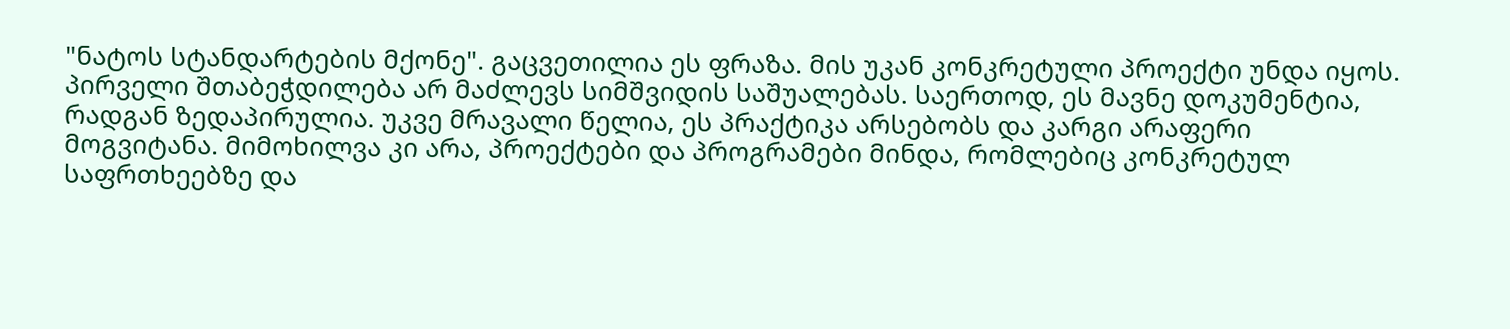"ნატოს სტანდარტების მქონე". გაცვეთილია ეს ფრაზა. მის უკან კონკრეტული პროექტი უნდა იყოს. პირველი შთაბეჭდილება არ მაძლევს სიმშვიდის საშუალებას. საერთოდ, ეს მავნე დოკუმენტია, რადგან ზედაპირულია. უკვე მრავალი წელია, ეს პრაქტიკა არსებობს და კარგი არაფერი მოგვიტანა. მიმოხილვა კი არა, პროექტები და პროგრამები მინდა, რომლებიც კონკრეტულ საფრთხეებზე და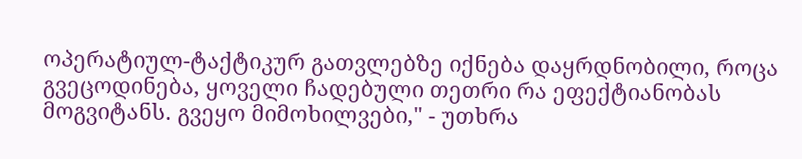ოპერატიულ-ტაქტიკურ გათვლებზე იქნება დაყრდნობილი, როცა გვეცოდინება, ყოველი ჩადებული თეთრი რა ეფექტიანობას მოგვიტანს. გვეყო მიმოხილვები," - უთხრა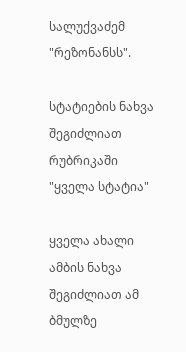სალუქვაძემ "რეზონანსს".

სტატიების ნახვა შეგიძლიათ რუბრიკაში "ყველა სტატია"

ყველა ახალი ამბის ნახვა შეგიძლიათ ამ ბმულზე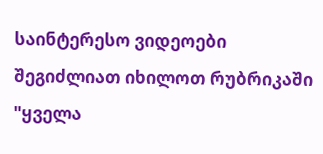საინტერესო ვიდეოები შეგიძლიათ იხილოთ რუბრიკაში "ყველა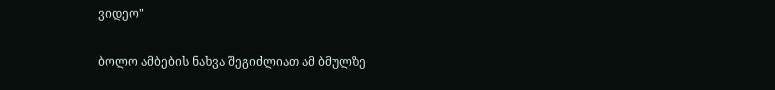ვიდეო"

ბოლო ამბების ნახვა შეგიძლიათ ამ ბმულზე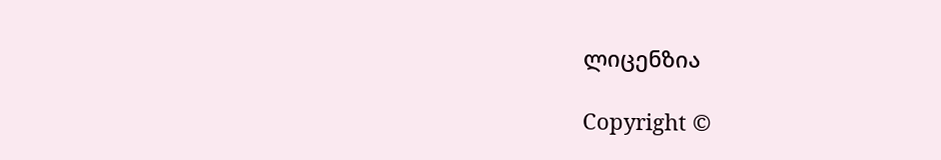ლიცენზია

Copyright ©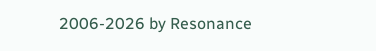2006-2026 by Resonance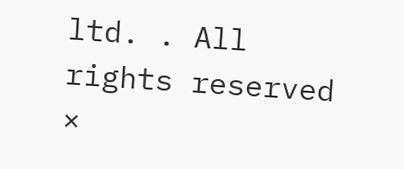ltd. . All rights reserved
×